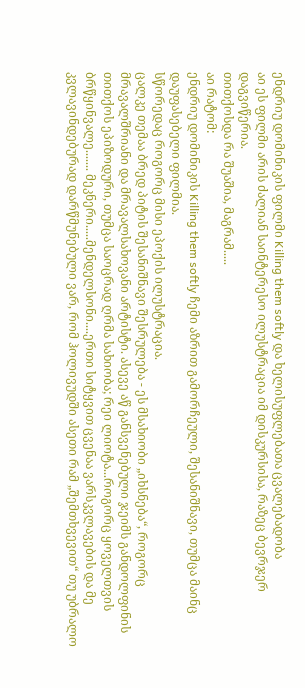ენდრიუ დომინიკის ფილმი Killing them softly და ხელისუფლებათა ცვალებადობა
აი ეს ფილმი არის ძალიან საინტერესო ილუსტრაცია იმ დისკურსისა, რაზეც ბევრჯერ დაგვიწერია.
თითქოსდა რა შუაშია, მაგრამ.....
აი რატომ:
ენდრიუ დომინიკის Killing them softly ჩემი აზრით გამორჩეული, შესანიშნავი, თუმცა მაინც დაუფასებელი ფილმია.
სწორედაც როგორც მისი ეპოქის ილუსტრაცია.
ცალკე თემაა ბრედ პიტის შესანიშნავი შესრულება - ეს მსახიობი „იხსნება“, როგორც მრავალშრიანი და მრავალსახოვანი არტისტი. ასევე აწ განსვენებული ჯეიმს განდოლფინის თითქოს ეპიზოდური, თუმცა საოცრად ღრმა სახიობა; რეი ლიოტა...როგორც ყოველთვის ბრწყინვალე....... მეკნერი.....მენდელსონი....ერთი სიტყვით ცვენაა ვარსკვლავების და მე კვლავინდებურად დარწმუნებული ვარ, რომ ჰოლივუდში ასეთი რამ „შემთხვევით“ თუ უბრალო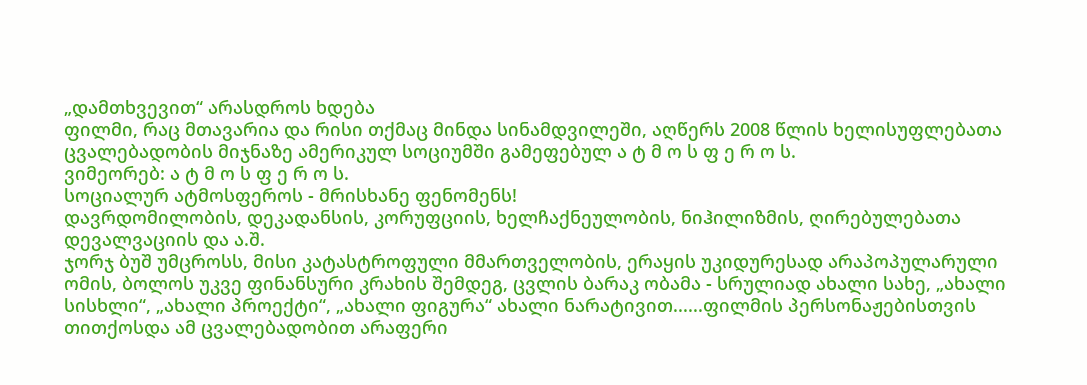„დამთხვევით“ არასდროს ხდება
ფილმი, რაც მთავარია და რისი თქმაც მინდა სინამდვილეში, აღწერს 2008 წლის ხელისუფლებათა ცვალებადობის მიჯნაზე ამერიკულ სოციუმში გამეფებულ ა ტ მ ო ს ფ ე რ ო ს.
ვიმეორებ: ა ტ მ ო ს ფ ე რ ო ს.
სოციალურ ატმოსფეროს - მრისხანე ფენომენს!
დავრდომილობის, დეკადანსის, კორუფციის, ხელჩაქნეულობის, ნიჰილიზმის, ღირებულებათა დევალვაციის და ა.შ.
ჯორჯ ბუშ უმცროსს, მისი კატასტროფული მმართველობის, ერაყის უკიდურესად არაპოპულარული ომის, ბოლოს უკვე ფინანსური კრახის შემდეგ, ცვლის ბარაკ ობამა - სრულიად ახალი სახე, „ახალი სისხლი“, „ახალი პროექტი“, „ახალი ფიგურა“ ახალი ნარატივით......ფილმის პერსონაჟებისთვის თითქოსდა ამ ცვალებადობით არაფერი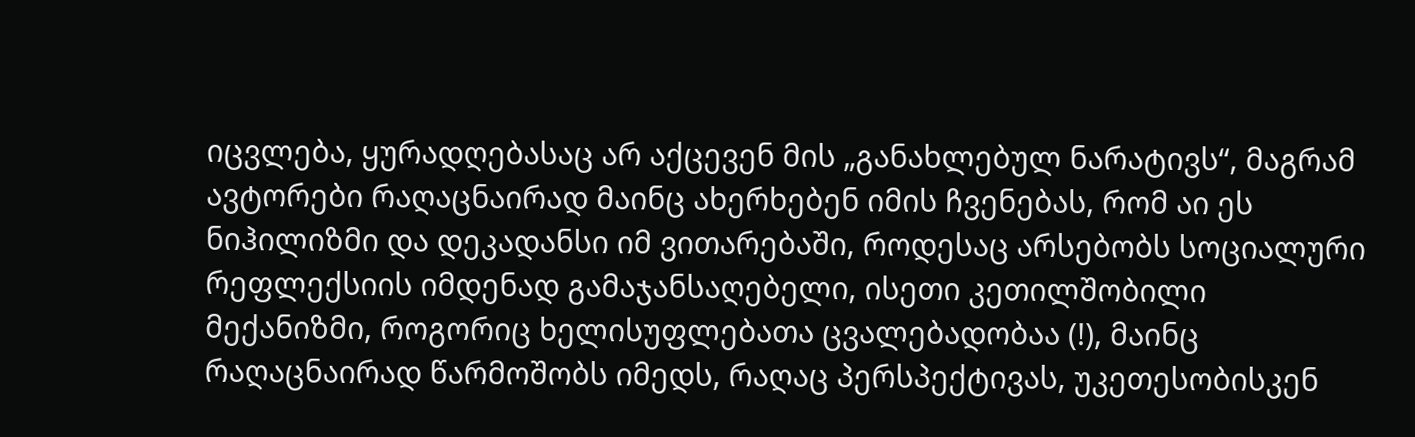იცვლება, ყურადღებასაც არ აქცევენ მის „განახლებულ ნარატივს“, მაგრამ ავტორები რაღაცნაირად მაინც ახერხებენ იმის ჩვენებას, რომ აი ეს ნიჰილიზმი და დეკადანსი იმ ვითარებაში, როდესაც არსებობს სოციალური რეფლექსიის იმდენად გამაჯანსაღებელი, ისეთი კეთილშობილი მექანიზმი, როგორიც ხელისუფლებათა ცვალებადობაა (!), მაინც რაღაცნაირად წარმოშობს იმედს, რაღაც პერსპექტივას, უკეთესობისკენ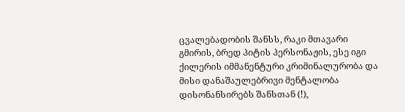ცვალებადობის შანსს, რაკი მთავარი გმირის, ბრედ პიტის პერსონაჟის, ესე იგი ქილერის იმმანენტური კრიმინალურობა და მისი დანაშაულებრივი მენტალობა დისონანსირებს შანსთან (!),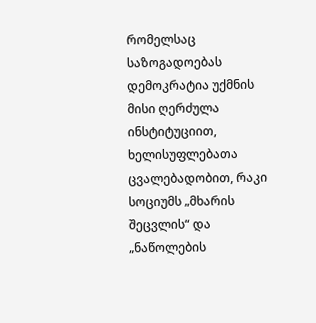რომელსაც საზოგადოებას დემოკრატია უქმნის მისი ღერძულა ინსტიტუციით, ხელისუფლებათა ცვალებადობით, რაკი სოციუმს „მხარის შეცვლის“ და „ნაწოლების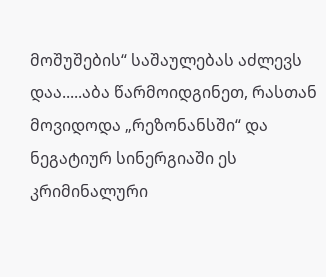მოშუშების“ საშაულებას აძლევს დაა.....აბა წარმოიდგინეთ, რასთან მოვიდოდა „რეზონანსში“ და ნეგატიურ სინერგიაში ეს კრიმინალური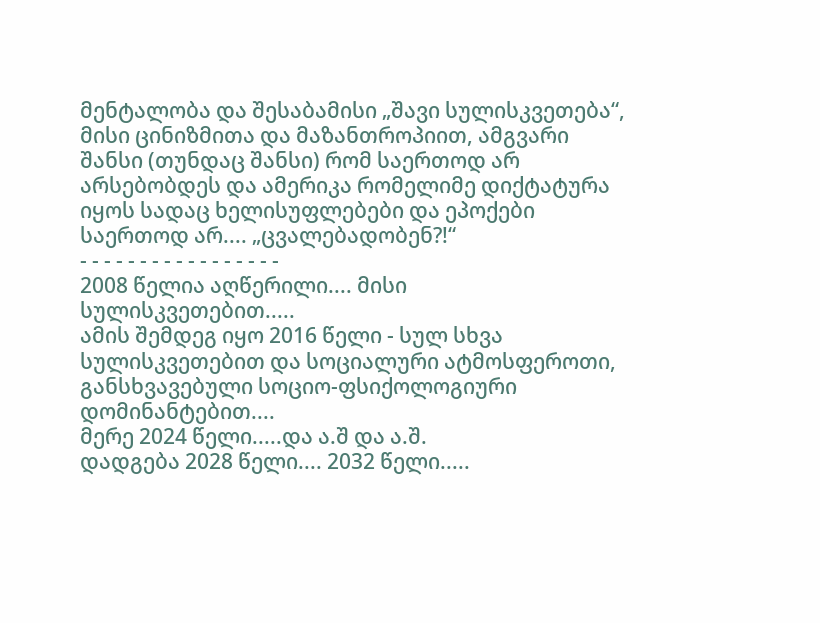მენტალობა და შესაბამისი „შავი სულისკვეთება“, მისი ცინიზმითა და მაზანთროპიით, ამგვარი შანსი (თუნდაც შანსი) რომ საერთოდ არ არსებობდეს და ამერიკა რომელიმე დიქტატურა იყოს სადაც ხელისუფლებები და ეპოქები საერთოდ არ.... „ცვალებადობენ?!“
- - - - - - - - - - - - - - - - -
2008 წელია აღწერილი.... მისი სულისკვეთებით.....
ამის შემდეგ იყო 2016 წელი - სულ სხვა სულისკვეთებით და სოციალური ატმოსფეროთი, განსხვავებული სოციო-ფსიქოლოგიური დომინანტებით....
მერე 2024 წელი.....და ა.შ და ა.შ.
დადგება 2028 წელი.... 2032 წელი.....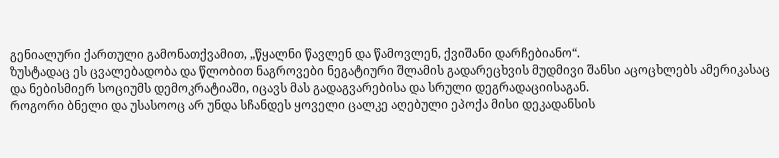გენიალური ქართული გამონათქვამით, „წყალნი წავლენ და წამოვლენ, ქვიშანი დარჩებიანო“.
ზუსტადაც ეს ცვალებადობა და წლობით ნაგროვები ნეგატიური შლამის გადარეცხვის მუდმივი შანსი აცოცხლებს ამერიკასაც და ნებისმიერ სოციუმს დემოკრატიაში, იცავს მას გადაგვარებისა და სრული დეგრადაციისაგან.
როგორი ბნელი და უსასოოც არ უნდა სჩანდეს ყოველი ცალკე აღებული ეპოქა მისი დეკადანსის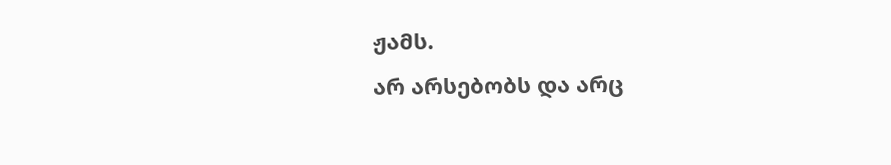ჟამს.
არ არსებობს და არც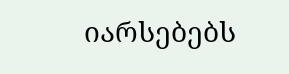იარსებებს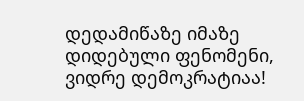დედამიწაზე იმაზე დიდებული ფენომენი, ვიდრე დემოკრატიაა!